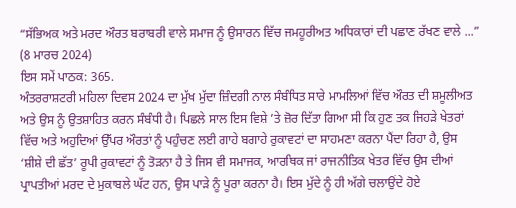“ਸੱਭਿਅਕ ਅਤੇ ਮਰਦ ਔਰਤ ਬਰਾਬਰੀ ਵਾਲੇ ਸਮਾਜ ਨੂੰ ਉਸਾਰਨ ਵਿੱਚ ਜਮਹੂਰੀਅਤ ਅਧਿਕਾਰਾਂ ਦੀ ਪਛਾਣ ਰੱਖਣ ਵਾਲੇ ...”
(8 ਮਾਰਚ 2024)
ਇਸ ਸਮੇਂ ਪਾਠਕ: 365.
ਅੰਤਰਰਾਸ਼ਟਰੀ ਮਹਿਲਾ ਦਿਵਸ 2024 ਦਾ ਮੁੱਖ ਮੁੱਦਾ ਜ਼ਿੰਦਗੀ ਨਾਲ ਸੰਬੰਧਿਤ ਸਾਰੇ ਮਾਮਲਿਆਂ ਵਿੱਚ ਔਰਤ ਦੀ ਸ਼ਮੂਲੀਅਤ ਅਤੇ ਉਸ ਨੂੰ ਉਤਸ਼ਾਹਿਤ ਕਰਨ ਸੰਬੰਧੀ ਹੈ। ਪਿਛਲੇ ਸਾਲ ਇਸ ਵਿਸ਼ੇ ’ਤੇ ਜ਼ੋਰ ਦਿੱਤਾ ਗਿਆ ਸੀ ਕਿ ਹੁਣ ਤਕ ਜਿਹੜੇ ਖੇਤਰਾਂ ਵਿੱਚ ਅਤੇ ਅਹੁਦਿਆਂ ਉੱਪਰ ਔਰਤਾਂ ਨੂੰ ਪਹੁੰਚਣ ਲਈ ਗਾਹੇ ਬਗਾਹੇ ਰੁਕਾਵਟਾਂ ਦਾ ਸਾਹਮਣਾ ਕਰਨਾ ਪੈਂਦਾ ਰਿਹਾ ਹੈ, ਉਸ ‘ਸ਼ੀਸ਼ੇ ਦੀ ਛੱਤ’ ਰੂਪੀ ਰੁਕਾਵਟਾਂ ਨੂੰ ਤੋੜਨਾ ਹੈ ਤੇ ਜਿਸ ਵੀ ਸਮਾਜਕ, ਆਰਥਿਕ ਜਾਂ ਰਾਜਨੀਤਿਕ ਖੇਤਰ ਵਿੱਚ ਉਸ ਦੀਆਂ ਪ੍ਰਾਪਤੀਆਂ ਮਰਦ ਦੇ ਮੁਕਾਬਲੇ ਘੱਟ ਹਨ, ਉਸ ਪਾੜੇ ਨੂੰ ਪੂਰਾ ਕਰਨਾ ਹੈ। ਇਸ ਮੁੱਦੇ ਨੂੰ ਹੀ ਅੱਗੇ ਚਲਾਉਂਦੇ ਹੋਏ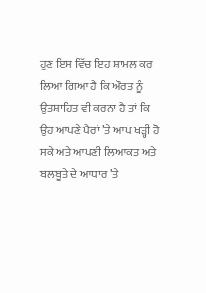ਹੁਣ ਇਸ ਵਿੱਚ ਇਹ ਸ਼ਾਮਲ ਕਰ ਲਿਆ ਗਿਆ ਹੈ ਕਿ ਔਰਤ ਨੂੰ ਉਤਸ਼ਾਹਿਤ ਵੀ ਕਰਨਾ ਹੈ ਤਾਂ ਕਿ ਉਹ ਆਪਣੇ ਪੈਰਾਂ ’ਤੇ ਆਪ ਖੜ੍ਹੀ ਹੋ ਸਕੇ ਅਤੇ ਆਪਣੀ ਲਿਆਕਤ ਅਤੇ ਬਲਬੂਤੇ ਦੇ ਆਧਾਰ ’ਤੇ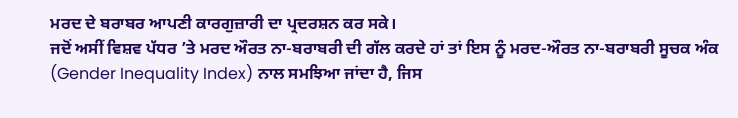ਮਰਦ ਦੇ ਬਰਾਬਰ ਆਪਣੀ ਕਾਰਗੁਜ਼ਾਰੀ ਦਾ ਪ੍ਰਦਰਸ਼ਨ ਕਰ ਸਕੇ।
ਜਦੋਂ ਅਸੀਂ ਵਿਸ਼ਵ ਪੱਧਰ ’ਤੇ ਮਰਦ ਔਰਤ ਨਾ-ਬਰਾਬਰੀ ਦੀ ਗੱਲ ਕਰਦੇ ਹਾਂ ਤਾਂ ਇਸ ਨੂੰ ਮਰਦ-ਔਰਤ ਨਾ-ਬਰਾਬਰੀ ਸੂਚਕ ਅੰਕ (Gender Inequality Index) ਨਾਲ ਸਮਝਿਆ ਜਾਂਦਾ ਹੈ, ਜਿਸ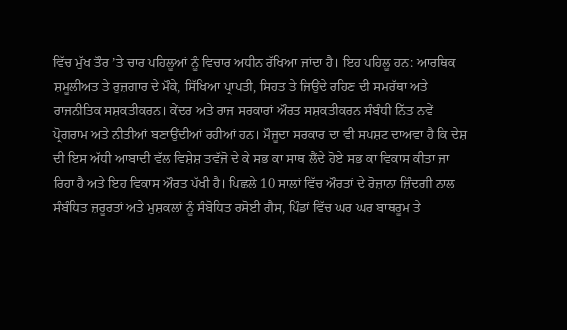ਵਿੱਚ ਮੁੱਖ ਤੌਰ ’ਤੇ ਚਾਰ ਪਹਿਲੂਆਂ ਨੂੰ ਵਿਚਾਰ ਅਧੀਨ ਰੱਖਿਆ ਜਾਂਦਾ ਹੈ। ਇਹ ਪਹਿਲੂ ਹਨ: ਆਰਥਿਕ ਸ਼ਮੂਲੀਅਤ ਤੇ ਰੁਜ਼ਗਾਰ ਦੇ ਮੌਕੇ, ਸਿੱਖਿਆ ਪ੍ਰਾਪਤੀ, ਸਿਹਤ ਤੇ ਜਿਉਂਦੇ ਰਹਿਣ ਦੀ ਸਮਰੱਥਾ ਅਤੇ ਰਾਜਨੀਤਿਕ ਸਸ਼ਕਤੀਕਰਨ। ਕੇਂਦਰ ਅਤੇ ਰਾਜ ਸਰਕਾਰਾਂ ਔਰਤ ਸਸ਼ਕਤੀਕਰਨ ਸੰਬੰਧੀ ਨਿੱਤ ਨਵੇਂ ਪ੍ਰੋਗਰਾਮ ਅਤੇ ਨੀਤੀਆਂ ਬਣਾਉਂਦੀਆਂ ਰਹੀਆਂ ਹਨ। ਮੌਜੂਦਾ ਸਰਕਾਰ ਦਾ ਵੀ ਸਪਸ਼ਟ ਦਾਅਵਾ ਹੈ ਕਿ ਦੇਸ਼ ਦੀ ਇਸ ਅੱਧੀ ਆਬਾਦੀ ਵੱਲ ਵਿਸ਼ੇਸ਼ ਤਵੱਜੋ ਦੇ ਕੇ ਸਭ ਕਾ ਸਾਥ ਲੈਂਦੇ ਹੋਏ ਸਭ ਕਾ ਵਿਕਾਸ ਕੀਤਾ ਜਾ ਰਿਹਾ ਹੈ ਅਤੇ ਇਹ ਵਿਕਾਸ ਔਰਤ ਪੱਖੀ ਹੈ। ਪਿਛਲੇ 10 ਸਾਲਾਂ ਵਿੱਚ ਔਰਤਾਂ ਦੇ ਰੋਜ਼ਾਨਾ ਜ਼ਿੰਦਗੀ ਨਾਲ ਸੰਬੰਧਿਤ ਜ਼ਰੂਰਤਾਂ ਅਤੇ ਮੁਸ਼ਕਲਾਂ ਨੂੰ ਸੰਬੋਧਿਤ ਰਸੋਈ ਗੈਸ, ਪਿੰਡਾਂ ਵਿੱਚ ਘਰ ਘਰ ਬਾਥਰੂਮ ਤੇ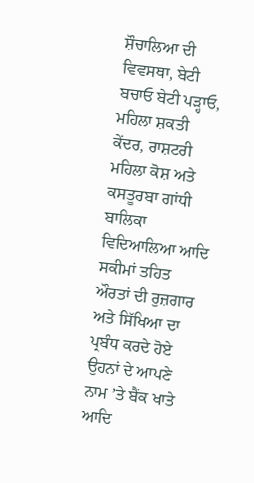ਸ਼ੌਚਾਲਿਆ ਦੀ ਵਿਵਸਥਾ, ਬੇਟੀ ਬਚਾਓ ਬੇਟੀ ਪੜ੍ਹਾਓ, ਮਹਿਲਾ ਸ਼ਕਤੀ ਕੇਂਦਰ, ਰਾਸ਼ਟਰੀ ਮਹਿਲਾ ਕੋਸ਼ ਅਤੇ ਕਸਤੂਰਬਾ ਗਾਂਧੀ ਬਾਲਿਕਾ ਵਿਦਿਆਲਿਆ ਆਦਿ ਸਕੀਮਾਂ ਤਹਿਤ ਔਰਤਾਂ ਦੀ ਰੁਜ਼ਗਾਰ ਅਤੇ ਸਿੱਖਿਆ ਦਾ ਪ੍ਰਬੰਧ ਕਰਦੇ ਹੋਏ ਉਹਨਾਂ ਦੇ ਆਪਣੇ ਨਾਮ ’ਤੇ ਬੈਂਕ ਖਾਤੇ ਆਦਿ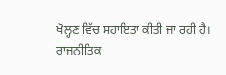ਖੋਲ੍ਹਣ ਵਿੱਚ ਸਹਾਇਤਾ ਕੀਤੀ ਜਾ ਰਹੀ ਹੈ।
ਰਾਜਨੀਤਿਕ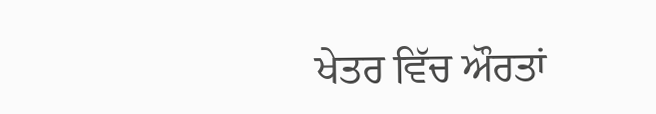ਖੇਤਰ ਵਿੱਚ ਔਰਤਾਂ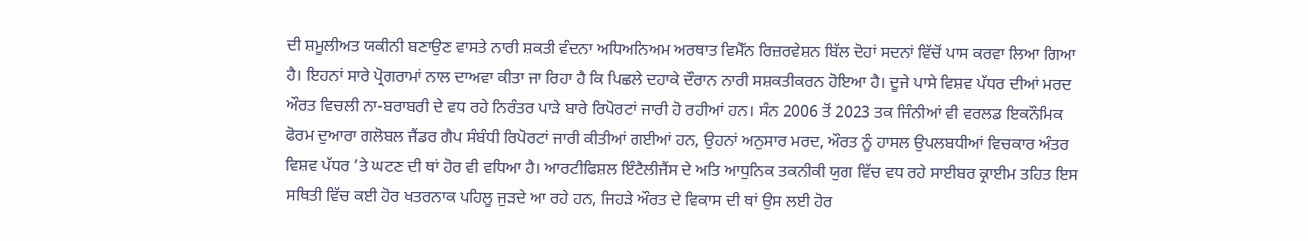ਦੀ ਸ਼ਮੂਲੀਅਤ ਯਕੀਨੀ ਬਣਾਉਣ ਵਾਸਤੇ ਨਾਰੀ ਸ਼ਕਤੀ ਵੰਦਨਾ ਅਧਿਅਨਿਅਮ ਅਰਥਾਤ ਵਿਮੈੱਨ ਰਿਜ਼ਰਵੇਸ਼ਨ ਬਿੱਲ ਦੋਹਾਂ ਸਦਨਾਂ ਵਿੱਚੋਂ ਪਾਸ ਕਰਵਾ ਲਿਆ ਗਿਆ ਹੈ। ਇਹਨਾਂ ਸਾਰੇ ਪ੍ਰੋਗਰਾਮਾਂ ਨਾਲ ਦਾਅਵਾ ਕੀਤਾ ਜਾ ਰਿਹਾ ਹੈ ਕਿ ਪਿਛਲੇ ਦਹਾਕੇ ਦੌਰਾਨ ਨਾਰੀ ਸਸ਼ਕਤੀਕਰਨ ਹੋਇਆ ਹੈ। ਦੂਜੇ ਪਾਸੇ ਵਿਸ਼ਵ ਪੱਧਰ ਦੀਆਂ ਮਰਦ ਔਰਤ ਵਿਚਲੀ ਨਾ-ਬਰਾਬਰੀ ਦੇ ਵਧ ਰਹੇ ਨਿਰੰਤਰ ਪਾੜੇ ਬਾਰੇ ਰਿਪੋਰਟਾਂ ਜਾਰੀ ਹੋ ਰਹੀਆਂ ਹਨ। ਸੰਨ 2006 ਤੋਂ 2023 ਤਕ ਜਿੰਨੀਆਂ ਵੀ ਵਰਲਡ ਇਕਨੌਮਿਕ ਫੋਰਮ ਦੁਆਰਾ ਗਲੋਬਲ ਜੈਂਡਰ ਗੈਪ ਸੰਬੰਧੀ ਰਿਪੋਰਟਾਂ ਜਾਰੀ ਕੀਤੀਆਂ ਗਈਆਂ ਹਨ, ਉਹਨਾਂ ਅਨੁਸਾਰ ਮਰਦ, ਔਰਤ ਨੂੰ ਹਾਸਲ ਉਪਲਬਧੀਆਂ ਵਿਚਕਾਰ ਅੰਤਰ ਵਿਸ਼ਵ ਪੱਧਰ ’ਤੇ ਘਟਣ ਦੀ ਥਾਂ ਹੋਰ ਵੀ ਵਧਿਆ ਹੈ। ਆਰਟੀਫਿਸ਼ਲ ਇੰਟੈਲੀਜੈਂਸ ਦੇ ਅਤਿ ਆਧੁਨਿਕ ਤਕਨੀਕੀ ਯੁਗ ਵਿੱਚ ਵਧ ਰਹੇ ਸਾਈਬਰ ਕ੍ਰਾਈਮ ਤਹਿਤ ਇਸ ਸਥਿਤੀ ਵਿੱਚ ਕਈ ਹੋਰ ਖਤਰਨਾਕ ਪਹਿਲੂ ਜੁੜਦੇ ਆ ਰਹੇ ਹਨ, ਜਿਹੜੇ ਔਰਤ ਦੇ ਵਿਕਾਸ ਦੀ ਥਾਂ ਉਸ ਲਈ ਹੋਰ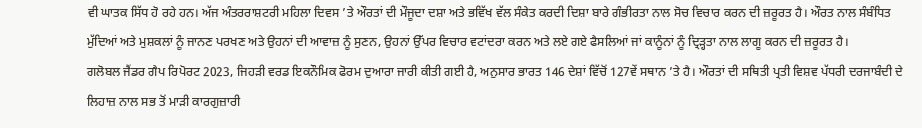ਵੀ ਘਾਤਕ ਸਿੱਧ ਹੋ ਰਹੇ ਹਨ। ਅੱਜ ਅੰਤਰਰਾਸ਼ਟਰੀ ਮਹਿਲਾ ਦਿਵਸ ’ਤੇ ਔਰਤਾਂ ਦੀ ਮੌਜੂਦਾ ਦਸ਼ਾ ਅਤੇ ਭਵਿੱਖ ਵੱਲ ਸੰਕੇਤ ਕਰਦੀ ਦਿਸ਼ਾ ਬਾਰੇ ਗੰਭੀਰਤਾ ਨਾਲ ਸੋਚ ਵਿਚਾਰ ਕਰਨ ਦੀ ਜ਼ਰੂਰਤ ਹੈ। ਔਰਤ ਨਾਲ ਸੰਬੰਧਿਤ ਮੁੱਦਿਆਂ ਅਤੇ ਮੁਸ਼ਕਲਾਂ ਨੂੰ ਜਾਨਣ ਪਰਖਣ ਅਤੇ ਉਹਨਾਂ ਦੀ ਆਵਾਜ਼ ਨੂੰ ਸੁਣਨ, ਉਹਨਾਂ ਉੱਪਰ ਵਿਚਾਰ ਵਟਾਂਦਰਾ ਕਰਨ ਅਤੇ ਲਏ ਗਏ ਫੈਸਲਿਆਂ ਜਾਂ ਕਾਨੂੰਨਾਂ ਨੂੰ ਦ੍ਰਿੜ੍ਹਤਾ ਨਾਲ ਲਾਗੂ ਕਰਨ ਦੀ ਜ਼ਰੂਰਤ ਹੈ।
ਗਲੋਬਲ ਜੈਂਡਰ ਗੈਪ ਰਿਪੋਰਟ 2023, ਜਿਹੜੀ ਵਰਡ ਇਕਨੌਮਿਕ ਫੋਰਮ ਦੁਆਰਾ ਜਾਰੀ ਕੀਤੀ ਗਈ ਹੈ, ਅਨੁਸਾਰ ਭਾਰਤ 146 ਦੇਸ਼ਾਂ ਵਿੱਚੋਂ 127ਵੇਂ ਸਥਾਨ ’ਤੇ ਹੈ। ਔਰਤਾਂ ਦੀ ਸਥਿਤੀ ਪ੍ਰਤੀ ਵਿਸ਼ਵ ਪੱਧਰੀ ਦਰਜਾਬੰਦੀ ਦੇ ਲਿਹਾਜ਼ ਨਾਲ ਸਭ ਤੋਂ ਮਾੜੀ ਕਾਰਗੁਜ਼ਾਰੀ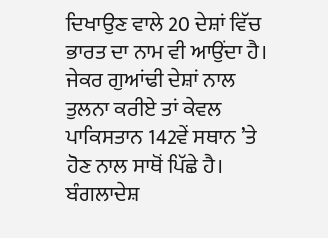ਦਿਖਾਉਣ ਵਾਲੇ 20 ਦੇਸ਼ਾਂ ਵਿੱਚ ਭਾਰਤ ਦਾ ਨਾਮ ਵੀ ਆਉਂਦਾ ਹੈ। ਜੇਕਰ ਗੁਆਂਢੀ ਦੇਸ਼ਾਂ ਨਾਲ ਤੁਲਨਾ ਕਰੀਏ ਤਾਂ ਕੇਵਲ ਪਾਕਿਸਤਾਨ 142ਵੇਂ ਸਥਾਨ ’ਤੇ ਹੋਣ ਨਾਲ ਸਾਥੋਂ ਪਿੱਛੇ ਹੈ। ਬੰਗਲਾਦੇਸ਼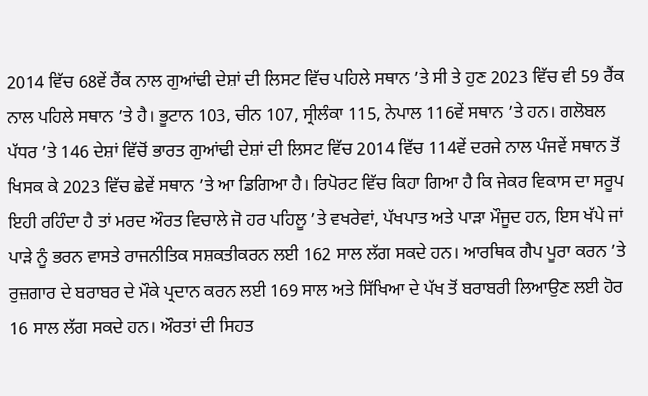2014 ਵਿੱਚ 68ਵੇਂ ਰੈਂਕ ਨਾਲ ਗੁਆਂਢੀ ਦੇਸ਼ਾਂ ਦੀ ਲਿਸਟ ਵਿੱਚ ਪਹਿਲੇ ਸਥਾਨ ’ਤੇ ਸੀ ਤੇ ਹੁਣ 2023 ਵਿੱਚ ਵੀ 59 ਰੈਂਕ ਨਾਲ ਪਹਿਲੇ ਸਥਾਨ ’ਤੇ ਹੈ। ਭੂਟਾਨ 103, ਚੀਨ 107, ਸ੍ਰੀਲੰਕਾ 115, ਨੇਪਾਲ 116ਵੇਂ ਸਥਾਨ ’ਤੇ ਹਨ। ਗਲੋਬਲ ਪੱਧਰ ’ਤੇ 146 ਦੇਸ਼ਾਂ ਵਿੱਚੋਂ ਭਾਰਤ ਗੁਆਂਢੀ ਦੇਸ਼ਾਂ ਦੀ ਲਿਸਟ ਵਿੱਚ 2014 ਵਿੱਚ 114ਵੇਂ ਦਰਜੇ ਨਾਲ ਪੰਜਵੇਂ ਸਥਾਨ ਤੋਂ ਖਿਸਕ ਕੇ 2023 ਵਿੱਚ ਛੇਵੇਂ ਸਥਾਨ ’ਤੇ ਆ ਡਿਗਿਆ ਹੈ। ਰਿਪੋਰਟ ਵਿੱਚ ਕਿਹਾ ਗਿਆ ਹੈ ਕਿ ਜੇਕਰ ਵਿਕਾਸ ਦਾ ਸਰੂਪ ਇਹੀ ਰਹਿੰਦਾ ਹੈ ਤਾਂ ਮਰਦ ਔਰਤ ਵਿਚਾਲੇ ਜੋ ਹਰ ਪਹਿਲੂ ’ਤੇ ਵਖਰੇਵਾਂ, ਪੱਖਪਾਤ ਅਤੇ ਪਾੜਾ ਮੌਜੂਦ ਹਨ, ਇਸ ਖੱਪੇ ਜਾਂ ਪਾੜੇ ਨੂੰ ਭਰਨ ਵਾਸਤੇ ਰਾਜਨੀਤਿਕ ਸਸ਼ਕਤੀਕਰਨ ਲਈ 162 ਸਾਲ ਲੱਗ ਸਕਦੇ ਹਨ। ਆਰਥਿਕ ਗੈਪ ਪੂਰਾ ਕਰਨ ’ਤੇ ਰੁਜ਼ਗਾਰ ਦੇ ਬਰਾਬਰ ਦੇ ਮੌਕੇ ਪ੍ਰਦਾਨ ਕਰਨ ਲਈ 169 ਸਾਲ ਅਤੇ ਸਿੱਖਿਆ ਦੇ ਪੱਖ ਤੋਂ ਬਰਾਬਰੀ ਲਿਆਉਣ ਲਈ ਹੋਰ 16 ਸਾਲ ਲੱਗ ਸਕਦੇ ਹਨ। ਔਰਤਾਂ ਦੀ ਸਿਹਤ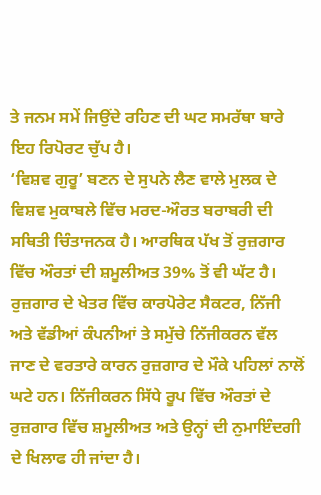ਤੇ ਜਨਮ ਸਮੇਂ ਜਿਉਂਦੇ ਰਹਿਣ ਦੀ ਘਟ ਸਮਰੱਥਾ ਬਾਰੇ ਇਹ ਰਿਪੋਰਟ ਚੁੱਪ ਹੈ।
‘ਵਿਸ਼ਵ ਗੁਰੂ’ ਬਣਨ ਦੇ ਸੁਪਨੇ ਲੈਣ ਵਾਲੇ ਮੁਲਕ ਦੇ ਵਿਸ਼ਵ ਮੁਕਾਬਲੇ ਵਿੱਚ ਮਰਦ-ਔਰਤ ਬਰਾਬਰੀ ਦੀ ਸਥਿਤੀ ਚਿੰਤਾਜਨਕ ਹੈ। ਆਰਥਿਕ ਪੱਖ ਤੋਂ ਰੁਜ਼ਗਾਰ ਵਿੱਚ ਔਰਤਾਂ ਦੀ ਸ਼ਮੂਲੀਅਤ 39% ਤੋਂ ਵੀ ਘੱਟ ਹੈ। ਰੁਜ਼ਗਾਰ ਦੇ ਖੇਤਰ ਵਿੱਚ ਕਾਰਪੋਰੇਟ ਸੈਕਟਰ, ਨਿੱਜੀ ਅਤੇ ਵੱਡੀਆਂ ਕੰਪਨੀਆਂ ਤੇ ਸਮੁੱਚੇ ਨਿੱਜੀਕਰਨ ਵੱਲ ਜਾਣ ਦੇ ਵਰਤਾਰੇ ਕਾਰਨ ਰੁਜ਼ਗਾਰ ਦੇ ਮੌਕੇ ਪਹਿਲਾਂ ਨਾਲੋਂ ਘਟੇ ਹਨ। ਨਿੱਜੀਕਰਨ ਸਿੱਧੇ ਰੂਪ ਵਿੱਚ ਔਰਤਾਂ ਦੇ ਰੁਜ਼ਗਾਰ ਵਿੱਚ ਸ਼ਮੂਲੀਅਤ ਅਤੇ ਉਨ੍ਹਾਂ ਦੀ ਨੁਮਾਇੰਦਗੀ ਦੇ ਖਿਲਾਫ ਹੀ ਜਾਂਦਾ ਹੈ।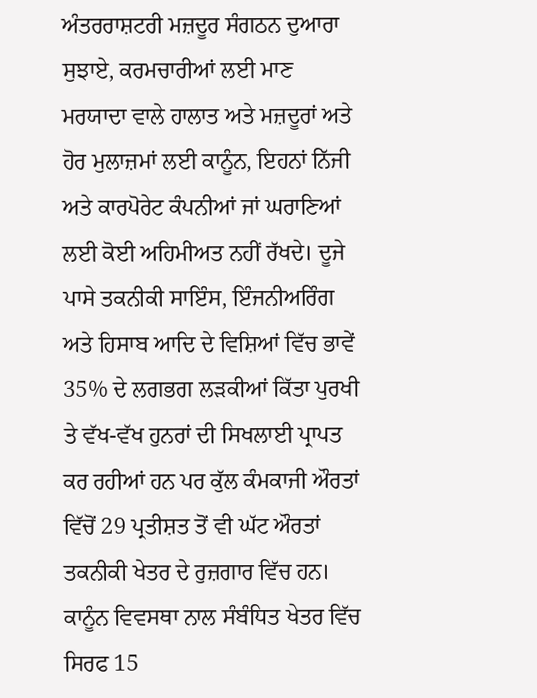ਅੰਤਰਰਾਸ਼ਟਰੀ ਮਜ਼ਦੂਰ ਸੰਗਠਨ ਦੁਆਰਾ ਸੁਝਾਏ, ਕਰਮਚਾਰੀਆਂ ਲਈ ਮਾਣ ਮਰਯਾਦਾ ਵਾਲੇ ਹਾਲਾਤ ਅਤੇ ਮਜ਼ਦੂਰਾਂ ਅਤੇ ਹੋਰ ਮੁਲਾਜ਼ਮਾਂ ਲਈ ਕਾਨੂੰਨ, ਇਹਨਾਂ ਨਿੱਜੀ ਅਤੇ ਕਾਰਪੋਰੇਟ ਕੰਪਨੀਆਂ ਜਾਂ ਘਰਾਣਿਆਂ ਲਈ ਕੋਈ ਅਹਿਮੀਅਤ ਨਹੀਂ ਰੱਖਦੇ। ਦੂਜੇ ਪਾਸੇ ਤਕਨੀਕੀ ਸਾਇੰਸ, ਇੰਜਨੀਅਰਿੰਗ ਅਤੇ ਹਿਸਾਬ ਆਦਿ ਦੇ ਵਿਸ਼ਿਆਂ ਵਿੱਚ ਭਾਵੇਂ 35% ਦੇ ਲਗਭਗ ਲੜਕੀਆਂ ਕਿੱਤਾ ਪੁਰਖੀ ਤੇ ਵੱਖ-ਵੱਖ ਹੁਨਰਾਂ ਦੀ ਸਿਖਲਾਈ ਪ੍ਰਾਪਤ ਕਰ ਰਹੀਆਂ ਹਨ ਪਰ ਕੁੱਲ ਕੰਮਕਾਜੀ ਔਰਤਾਂ ਵਿੱਚੋਂ 29 ਪ੍ਰਤੀਸ਼ਤ ਤੋਂ ਵੀ ਘੱਟ ਔਰਤਾਂ ਤਕਨੀਕੀ ਖੇਤਰ ਦੇ ਰੁਜ਼ਗਾਰ ਵਿੱਚ ਹਨ। ਕਾਨੂੰਨ ਵਿਵਸਥਾ ਨਾਲ ਸੰਬੰਧਿਤ ਖੇਤਰ ਵਿੱਚ ਸਿਰਫ 15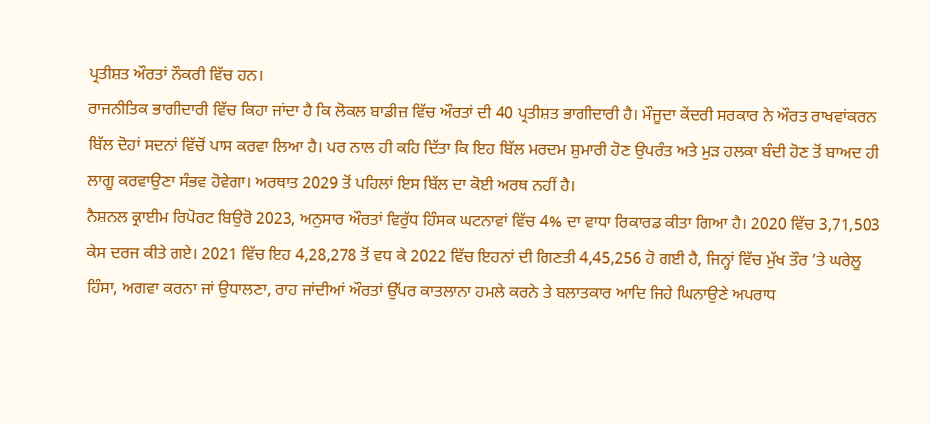ਪ੍ਰਤੀਸ਼ਤ ਔਰਤਾਂ ਨੌਕਰੀ ਵਿੱਚ ਹਨ।
ਰਾਜਨੀਤਿਕ ਭਾਗੀਦਾਰੀ ਵਿੱਚ ਕਿਹਾ ਜਾਂਦਾ ਹੈ ਕਿ ਲੋਕਲ ਬਾਡੀਜ਼ ਵਿੱਚ ਔਰਤਾਂ ਦੀ 40 ਪ੍ਰਤੀਸ਼ਤ ਭਾਗੀਦਾਰੀ ਹੈ। ਮੌਜੂਦਾ ਕੇਂਦਰੀ ਸਰਕਾਰ ਨੇ ਔਰਤ ਰਾਖਵਾਂਕਰਨ ਬਿੱਲ ਦੋਹਾਂ ਸਦਨਾਂ ਵਿੱਚੋਂ ਪਾਸ ਕਰਵਾ ਲਿਆ ਹੈ। ਪਰ ਨਾਲ ਹੀ ਕਹਿ ਦਿੱਤਾ ਕਿ ਇਹ ਬਿੱਲ ਮਰਦਮ ਸ਼ੁਮਾਰੀ ਹੋਣ ਉਪਰੰਤ ਅਤੇ ਮੁੜ ਹਲਕਾ ਬੰਦੀ ਹੋਣ ਤੋਂ ਬਾਅਦ ਹੀ ਲਾਗੂ ਕਰਵਾਉਣਾ ਸੰਭਵ ਹੋਵੇਗਾ। ਅਰਥਾਤ 2029 ਤੋਂ ਪਹਿਲਾਂ ਇਸ ਬਿੱਲ ਦਾ ਕੋਈ ਅਰਥ ਨਹੀਂ ਹੈ।
ਨੈਸ਼ਨਲ ਕ੍ਰਾਈਮ ਰਿਪੋਰਟ ਬਿਉਰੋ 2023, ਅਨੁਸਾਰ ਔਰਤਾਂ ਵਿਰੁੱਧ ਹਿੰਸਕ ਘਟਨਾਵਾਂ ਵਿੱਚ 4% ਦਾ ਵਾਧਾ ਰਿਕਾਰਡ ਕੀਤਾ ਗਿਆ ਹੈ। 2020 ਵਿੱਚ 3,71,503 ਕੇਸ ਦਰਜ ਕੀਤੇ ਗਏ। 2021 ਵਿੱਚ ਇਹ 4,28,278 ਤੋਂ ਵਧ ਕੇ 2022 ਵਿੱਚ ਇਹਨਾਂ ਦੀ ਗਿਣਤੀ 4,45,256 ਹੋ ਗਈ ਹੈ, ਜਿਨ੍ਹਾਂ ਵਿੱਚ ਮੁੱਖ ਤੌਰ ’ਤੇ ਘਰੇਲੂ ਹਿੰਸਾ, ਅਗਵਾ ਕਰਨਾ ਜਾਂ ਉਧਾਲਣਾ, ਰਾਹ ਜਾਂਦੀਆਂ ਔਰਤਾਂ ਉੱਪਰ ਕਾਤਲਾਨਾ ਹਮਲੇ ਕਰਨੇ ਤੇ ਬਲਾਤਕਾਰ ਆਦਿ ਜਿਹੇ ਘਿਨਾਉਣੇ ਅਪਰਾਧ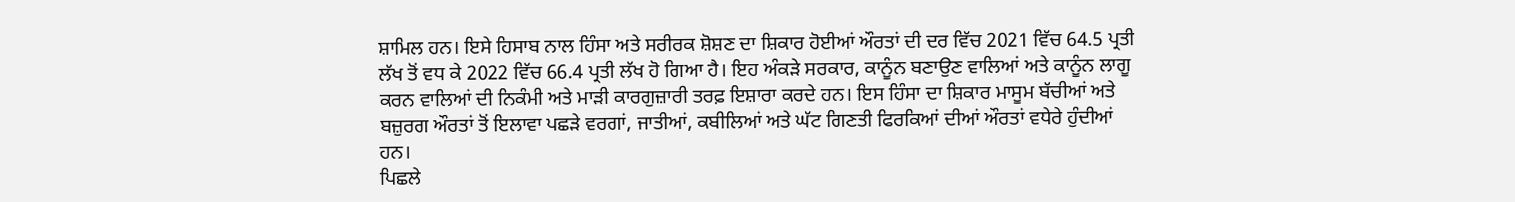ਸ਼ਾਮਿਲ ਹਨ। ਇਸੇ ਹਿਸਾਬ ਨਾਲ ਹਿੰਸਾ ਅਤੇ ਸਰੀਰਕ ਸ਼ੋਸ਼ਣ ਦਾ ਸ਼ਿਕਾਰ ਹੋਈਆਂ ਔਰਤਾਂ ਦੀ ਦਰ ਵਿੱਚ 2021 ਵਿੱਚ 64.5 ਪ੍ਰਤੀ ਲੱਖ ਤੋਂ ਵਧ ਕੇ 2022 ਵਿੱਚ 66.4 ਪ੍ਰਤੀ ਲੱਖ ਹੋ ਗਿਆ ਹੈ। ਇਹ ਅੰਕੜੇ ਸਰਕਾਰ, ਕਾਨੂੰਨ ਬਣਾਉਣ ਵਾਲਿਆਂ ਅਤੇ ਕਾਨੂੰਨ ਲਾਗੂ ਕਰਨ ਵਾਲਿਆਂ ਦੀ ਨਿਕੰਮੀ ਅਤੇ ਮਾੜੀ ਕਾਰਗੁਜ਼ਾਰੀ ਤਰਫ਼ ਇਸ਼ਾਰਾ ਕਰਦੇ ਹਨ। ਇਸ ਹਿੰਸਾ ਦਾ ਸ਼ਿਕਾਰ ਮਾਸੂਮ ਬੱਚੀਆਂ ਅਤੇ ਬਜ਼ੁਰਗ ਔਰਤਾਂ ਤੋਂ ਇਲਾਵਾ ਪਛੜੇ ਵਰਗਾਂ, ਜਾਤੀਆਂ, ਕਬੀਲਿਆਂ ਅਤੇ ਘੱਟ ਗਿਣਤੀ ਫਿਰਕਿਆਂ ਦੀਆਂ ਔਰਤਾਂ ਵਧੇਰੇ ਹੁੰਦੀਆਂ ਹਨ।
ਪਿਛਲੇ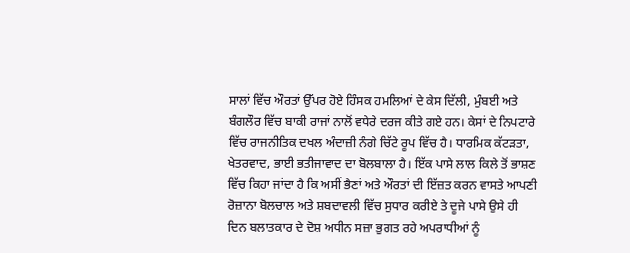ਸਾਲਾਂ ਵਿੱਚ ਔਰਤਾਂ ਉੱਪਰ ਹੋਏ ਹਿੰਸਕ ਹਮਲਿਆਂ ਦੇ ਕੇਸ ਦਿੱਲੀ, ਮੁੰਬਈ ਅਤੇ ਬੰਗਲੌਰ ਵਿੱਚ ਬਾਕੀ ਰਾਜਾਂ ਨਾਲੋਂ ਵਧੇਰੇ ਦਰਜ ਕੀਤੇ ਗਏ ਹਨ। ਕੇਸਾਂ ਦੇ ਨਿਪਟਾਰੇ ਵਿੱਚ ਰਾਜਨੀਤਿਕ ਦਖਲ ਅੰਦਾਜ਼ੀ ਨੰਗੇ ਚਿੱਟੇ ਰੂਪ ਵਿੱਚ ਹੈ। ਧਾਰਮਿਕ ਕੱਟੜਤਾ, ਖੇਤਰਵਾਦ, ਭਾਈ ਭਤੀਜਾਵਾਦ ਦਾ ਬੋਲਬਾਲਾ ਹੈ। ਇੱਕ ਪਾਸੇ ਲਾਲ ਕਿਲੇ ਤੋਂ ਭਾਸ਼ਣ ਵਿੱਚ ਕਿਹਾ ਜਾਂਦਾ ਹੈ ਕਿ ਅਸੀਂ ਭੈਣਾਂ ਅਤੇ ਔਰਤਾਂ ਦੀ ਇੱਜ਼ਤ ਕਰਨ ਵਾਸਤੇ ਆਪਣੀ ਰੋਜ਼ਾਨਾ ਬੋਲਚਾਲ ਅਤੇ ਸ਼ਬਦਾਵਲੀ ਵਿੱਚ ਸੁਧਾਰ ਕਰੀਏ ਤੇ ਦੂਜੇ ਪਾਸੇ ਉਸੇ ਹੀ ਦਿਨ ਬਲਾਤਕਾਰ ਦੇ ਦੋਸ਼ ਅਧੀਨ ਸਜ਼ਾ ਭੁਗਤ ਰਹੇ ਅਪਰਾਧੀਆਂ ਨੂੰ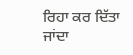ਰਿਹਾ ਕਰ ਦਿੱਤਾ ਜਾਂਦਾ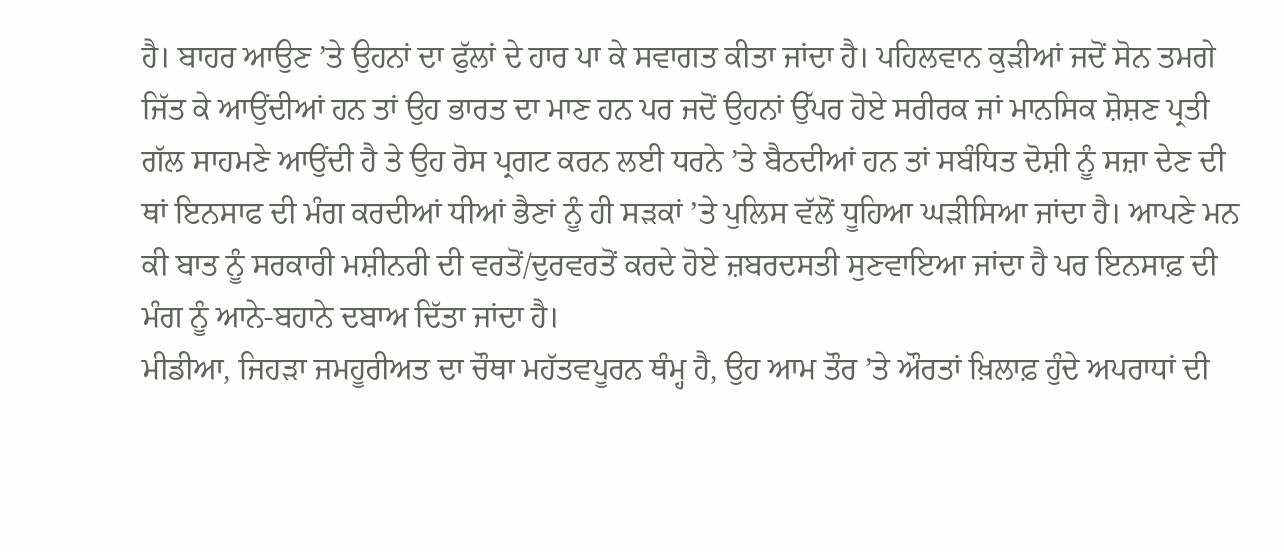ਹੈ। ਬਾਹਰ ਆਉਣ ’ਤੇ ਉਹਨਾਂ ਦਾ ਫੁੱਲਾਂ ਦੇ ਹਾਰ ਪਾ ਕੇ ਸਵਾਗਤ ਕੀਤਾ ਜਾਂਦਾ ਹੈ। ਪਹਿਲਵਾਨ ਕੁੜੀਆਂ ਜਦੋਂ ਸੋਨ ਤਮਗੇ ਜਿੱਤ ਕੇ ਆਉਂਦੀਆਂ ਹਨ ਤਾਂ ਉਹ ਭਾਰਤ ਦਾ ਮਾਣ ਹਨ ਪਰ ਜਦੋਂ ਉਹਨਾਂ ਉੱਪਰ ਹੋਏ ਸਰੀਰਕ ਜਾਂ ਮਾਨਸਿਕ ਸ਼ੋਸ਼ਣ ਪ੍ਰਤੀ ਗੱਲ ਸਾਹਮਣੇ ਆਉਂਦੀ ਹੈ ਤੇ ਉਹ ਰੋਸ ਪ੍ਰਗਟ ਕਰਨ ਲਈ ਧਰਨੇ ’ਤੇ ਬੈਠਦੀਆਂ ਹਨ ਤਾਂ ਸਬੰਧਿਤ ਦੋਸ਼ੀ ਨੂੰ ਸਜ਼ਾ ਦੇਣ ਦੀ ਥਾਂ ਇਨਸਾਫ ਦੀ ਮੰਗ ਕਰਦੀਆਂ ਧੀਆਂ ਭੈਣਾਂ ਨੂੰ ਹੀ ਸੜਕਾਂ ’ਤੇ ਪੁਲਿਸ ਵੱਲੋਂ ਧੂਹਿਆ ਘੜੀਸਿਆ ਜਾਂਦਾ ਹੈ। ਆਪਣੇ ਮਨ ਕੀ ਬਾਤ ਨੂੰ ਸਰਕਾਰੀ ਮਸ਼ੀਨਰੀ ਦੀ ਵਰਤੋਂ/ਦੁਰਵਰਤੋਂ ਕਰਦੇ ਹੋਏ ਜ਼ਬਰਦਸਤੀ ਸੁਣਵਾਇਆ ਜਾਂਦਾ ਹੈ ਪਰ ਇਨਸਾਫ਼ ਦੀ ਮੰਗ ਨੂੰ ਆਨੇ-ਬਹਾਨੇ ਦਬਾਅ ਦਿੱਤਾ ਜਾਂਦਾ ਹੈ।
ਮੀਡੀਆ, ਜਿਹੜਾ ਜਮਹੂਰੀਅਤ ਦਾ ਚੌਥਾ ਮਹੱਤਵਪੂਰਨ ਥੰਮ੍ਹ ਹੈ, ਉਹ ਆਮ ਤੌਰ ’ਤੇ ਔਰਤਾਂ ਖ਼ਿਲਾਫ਼ ਹੁੰਦੇ ਅਪਰਾਧਾਂ ਦੀ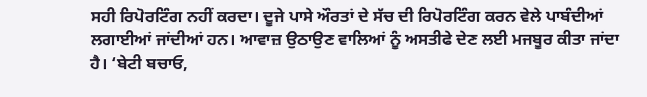ਸਹੀ ਰਿਪੋਰਟਿੰਗ ਨਹੀਂ ਕਰਦਾ। ਦੂਜੇ ਪਾਸੇ ਔਰਤਾਂ ਦੇ ਸੱਚ ਦੀ ਰਿਪੋਰਟਿੰਗ ਕਰਨ ਵੇਲੇ ਪਾਬੰਦੀਆਂ ਲਗਾਈਆਂ ਜਾਂਦੀਆਂ ਹਨ। ਆਵਾਜ਼ ਉਠਾਉਣ ਵਾਲਿਆਂ ਨੂੰ ਅਸਤੀਫੇ ਦੇਣ ਲਈ ਮਜਬੂਰ ਕੀਤਾ ਜਾਂਦਾ ਹੈ। ‘ਬੇਟੀ ਬਚਾਓ,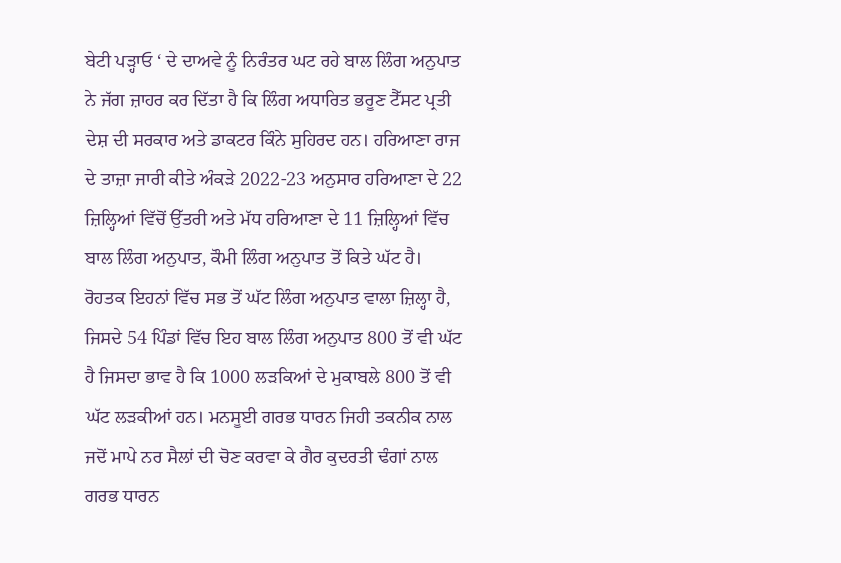ਬੇਟੀ ਪੜ੍ਹਾਓ ‘ ਦੇ ਦਾਅਵੇ ਨੂੰ ਨਿਰੰਤਰ ਘਟ ਰਹੇ ਬਾਲ ਲਿੰਗ ਅਨੁਪਾਤ ਨੇ ਜੱਗ ਜ਼ਾਹਰ ਕਰ ਦਿੱਤਾ ਹੈ ਕਿ ਲਿੰਗ ਅਧਾਰਿਤ ਭਰੂਣ ਟੈੱਸਟ ਪ੍ਰਤੀ ਦੇਸ਼ ਦੀ ਸਰਕਾਰ ਅਤੇ ਡਾਕਟਰ ਕਿੰਨੇ ਸੁਹਿਰਦ ਹਨ। ਹਰਿਆਣਾ ਰਾਜ ਦੇ ਤਾਜ਼ਾ ਜਾਰੀ ਕੀਤੇ ਅੰਕੜੇ 2022-23 ਅਨੁਸਾਰ ਹਰਿਆਣਾ ਦੇ 22 ਜ਼ਿਲ੍ਹਿਆਂ ਵਿੱਚੋਂ ਉੱਤਰੀ ਅਤੇ ਮੱਧ ਹਰਿਆਣਾ ਦੇ 11 ਜ਼ਿਲ੍ਹਿਆਂ ਵਿੱਚ ਬਾਲ ਲਿੰਗ ਅਨੁਪਾਤ, ਕੌਮੀ ਲਿੰਗ ਅਨੁਪਾਤ ਤੋਂ ਕਿਤੇ ਘੱਟ ਹੈ। ਰੋਹਤਕ ਇਹਨਾਂ ਵਿੱਚ ਸਭ ਤੋਂ ਘੱਟ ਲਿੰਗ ਅਨੁਪਾਤ ਵਾਲਾ ਜ਼ਿਲ੍ਹਾ ਹੈ, ਜਿਸਦੇ 54 ਪਿੰਡਾਂ ਵਿੱਚ ਇਹ ਬਾਲ ਲਿੰਗ ਅਨੁਪਾਤ 800 ਤੋਂ ਵੀ ਘੱਟ ਹੈ ਜਿਸਦਾ ਭਾਵ ਹੈ ਕਿ 1000 ਲੜਕਿਆਂ ਦੇ ਮੁਕਾਬਲੇ 800 ਤੋਂ ਵੀ ਘੱਟ ਲੜਕੀਆਂ ਹਨ। ਮਨਸੂਈ ਗਰਭ ਧਾਰਨ ਜਿਹੀ ਤਕਨੀਕ ਨਾਲ ਜਦੋਂ ਮਾਪੇ ਨਰ ਸੈਲਾਂ ਦੀ ਚੋਣ ਕਰਵਾ ਕੇ ਗੈਰ ਕੁਦਰਤੀ ਢੰਗਾਂ ਨਾਲ ਗਰਭ ਧਾਰਨ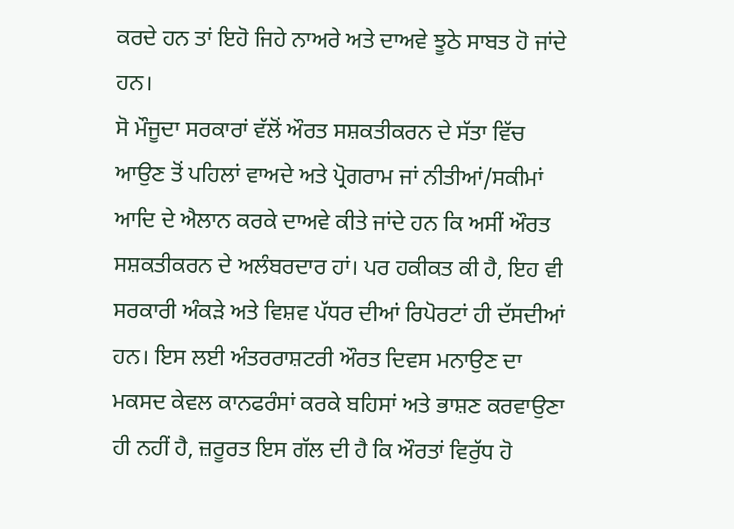ਕਰਦੇ ਹਨ ਤਾਂ ਇਹੋ ਜਿਹੇ ਨਾਅਰੇ ਅਤੇ ਦਾਅਵੇ ਝੂਠੇ ਸਾਬਤ ਹੋ ਜਾਂਦੇ ਹਨ।
ਸੋ ਮੌਜੂਦਾ ਸਰਕਾਰਾਂ ਵੱਲੋਂ ਔਰਤ ਸਸ਼ਕਤੀਕਰਨ ਦੇ ਸੱਤਾ ਵਿੱਚ ਆਉਣ ਤੋਂ ਪਹਿਲਾਂ ਵਾਅਦੇ ਅਤੇ ਪ੍ਰੋਗਰਾਮ ਜਾਂ ਨੀਤੀਆਂ/ਸਕੀਮਾਂ ਆਦਿ ਦੇ ਐਲਾਨ ਕਰਕੇ ਦਾਅਵੇ ਕੀਤੇ ਜਾਂਦੇ ਹਨ ਕਿ ਅਸੀਂ ਔਰਤ ਸਸ਼ਕਤੀਕਰਨ ਦੇ ਅਲੰਬਰਦਾਰ ਹਾਂ। ਪਰ ਹਕੀਕਤ ਕੀ ਹੈ, ਇਹ ਵੀ ਸਰਕਾਰੀ ਅੰਕੜੇ ਅਤੇ ਵਿਸ਼ਵ ਪੱਧਰ ਦੀਆਂ ਰਿਪੋਰਟਾਂ ਹੀ ਦੱਸਦੀਆਂ ਹਨ। ਇਸ ਲਈ ਅੰਤਰਰਾਸ਼ਟਰੀ ਔਰਤ ਦਿਵਸ ਮਨਾਉਣ ਦਾ ਮਕਸਦ ਕੇਵਲ ਕਾਨਫਰੰਸਾਂ ਕਰਕੇ ਬਹਿਸਾਂ ਅਤੇ ਭਾਸ਼ਣ ਕਰਵਾਉਣਾ ਹੀ ਨਹੀਂ ਹੈ, ਜ਼ਰੂਰਤ ਇਸ ਗੱਲ ਦੀ ਹੈ ਕਿ ਔਰਤਾਂ ਵਿਰੁੱਧ ਹੋ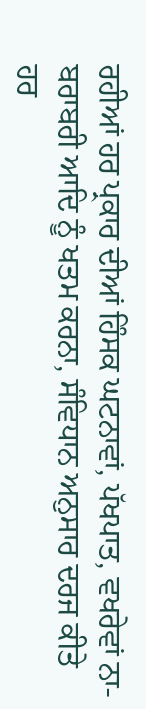ਰਹੀਆਂ ਹਰ ਪ੍ਰਕਾਰ ਦੀਆਂ ਹਿੰਸਕ ਘਟਨਾਵਾਂ, ਪੱਖਪਾਤ, ਵਖਰੇਵਾਂ ਨਾ-ਬਰਾਬਰੀ ਆਦਿ ਨੂੰ ਖਤਮ ਕਰਨਾ, ਸੰਵਿਧਾਨ ਅਨੁਸਾਰ ਦਰਜ ਕੀਤੇ ਹਰ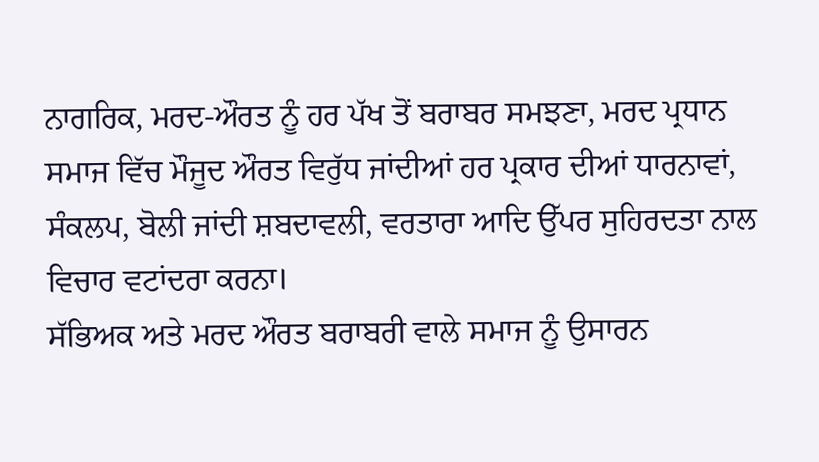ਨਾਗਰਿਕ, ਮਰਦ-ਔਰਤ ਨੂੰ ਹਰ ਪੱਖ ਤੋਂ ਬਰਾਬਰ ਸਮਝਣਾ, ਮਰਦ ਪ੍ਰਧਾਨ ਸਮਾਜ ਵਿੱਚ ਮੌਜੂਦ ਔਰਤ ਵਿਰੁੱਧ ਜਾਂਦੀਆਂ ਹਰ ਪ੍ਰਕਾਰ ਦੀਆਂ ਧਾਰਨਾਵਾਂ, ਸੰਕਲਪ, ਬੋਲੀ ਜਾਂਦੀ ਸ਼ਬਦਾਵਲੀ, ਵਰਤਾਰਾ ਆਦਿ ਉੱਪਰ ਸੁਹਿਰਦਤਾ ਨਾਲ ਵਿਚਾਰ ਵਟਾਂਦਰਾ ਕਰਨਾ।
ਸੱਭਿਅਕ ਅਤੇ ਮਰਦ ਔਰਤ ਬਰਾਬਰੀ ਵਾਲੇ ਸਮਾਜ ਨੂੰ ਉਸਾਰਨ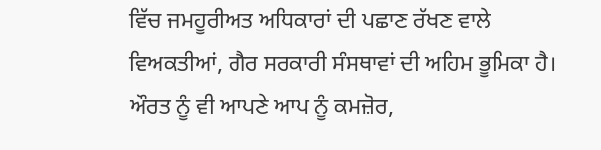ਵਿੱਚ ਜਮਹੂਰੀਅਤ ਅਧਿਕਾਰਾਂ ਦੀ ਪਛਾਣ ਰੱਖਣ ਵਾਲੇ ਵਿਅਕਤੀਆਂ, ਗੈਰ ਸਰਕਾਰੀ ਸੰਸਥਾਵਾਂ ਦੀ ਅਹਿਮ ਭੂਮਿਕਾ ਹੈ। ਔਰਤ ਨੂੰ ਵੀ ਆਪਣੇ ਆਪ ਨੂੰ ਕਮਜ਼ੋਰ,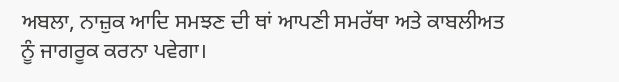ਅਬਲਾ, ਨਾਜ਼ੁਕ ਆਦਿ ਸਮਝਣ ਦੀ ਥਾਂ ਆਪਣੀ ਸਮਰੱਥਾ ਅਤੇ ਕਾਬਲੀਅਤ ਨੂੰ ਜਾਗਰੂਕ ਕਰਨਾ ਪਵੇਗਾ।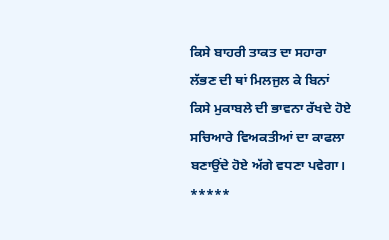ਕਿਸੇ ਬਾਹਰੀ ਤਾਕਤ ਦਾ ਸਹਾਰਾ ਲੱਭਣ ਦੀ ਥਾਂ ਮਿਲਜੁਲ ਕੇ ਬਿਨਾਂ ਕਿਸੇ ਮੁਕਾਬਲੇ ਦੀ ਭਾਵਨਾ ਰੱਖਦੇ ਹੋਏ ਸਚਿਆਰੇ ਵਿਅਕਤੀਆਂ ਦਾ ਕਾਫਲਾ ਬਣਾਉਂਦੇ ਹੋਏ ਅੱਗੇ ਵਧਣਾ ਪਵੇਗਾ।
*****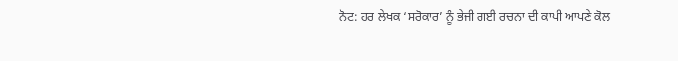ਨੋਟ: ਹਰ ਲੇਖਕ ‘ਸਰੋਕਾਰ’ ਨੂੰ ਭੇਜੀ ਗਈ ਰਚਨਾ ਦੀ ਕਾਪੀ ਆਪਣੇ ਕੋਲ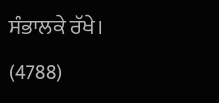ਸੰਭਾਲਕੇ ਰੱਖੇ।
(4788)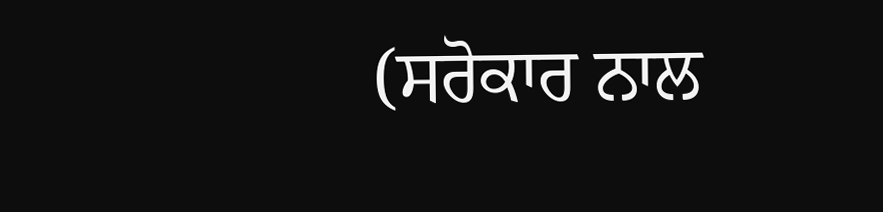(ਸਰੋਕਾਰ ਨਾਲ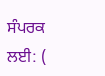ਸੰਪਰਕ ਲਈ: (